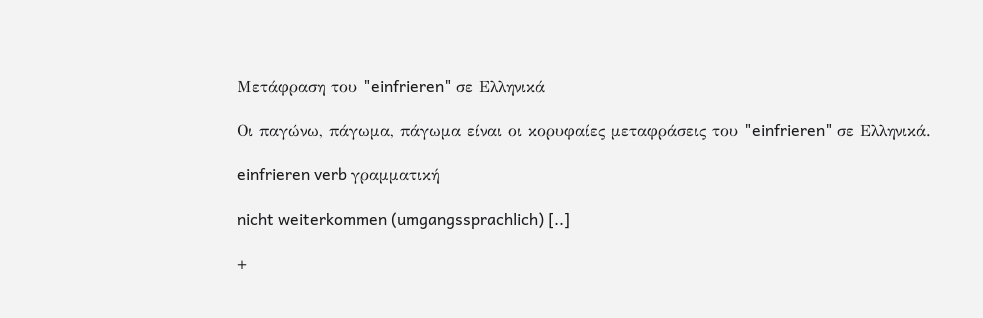Μετάφραση του "einfrieren" σε Ελληνικά

Οι παγώνω, πάγωμα, πάγωμα είναι οι κορυφαίες μεταφράσεις του "einfrieren" σε Ελληνικά.

einfrieren verb γραμματική

nicht weiterkommen (umgangssprachlich) [..]

+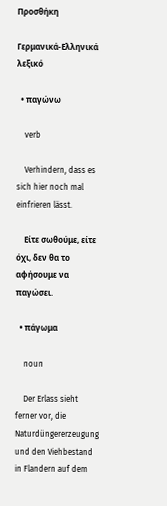Προσθήκη

Γερμανικά-Ελληνικά λεξικό

  • παγώνω

    verb

    Verhindern, dass es sich hier noch mal einfrieren lässt.

    Είτε σωθούμε, είτε όχι, δεν θα το αφήσουμε να παγώσει.

  • πάγωμα

    noun

    Der Erlass sieht ferner vor, die Naturdüngererzeugung und den Viehbestand in Flandern auf dem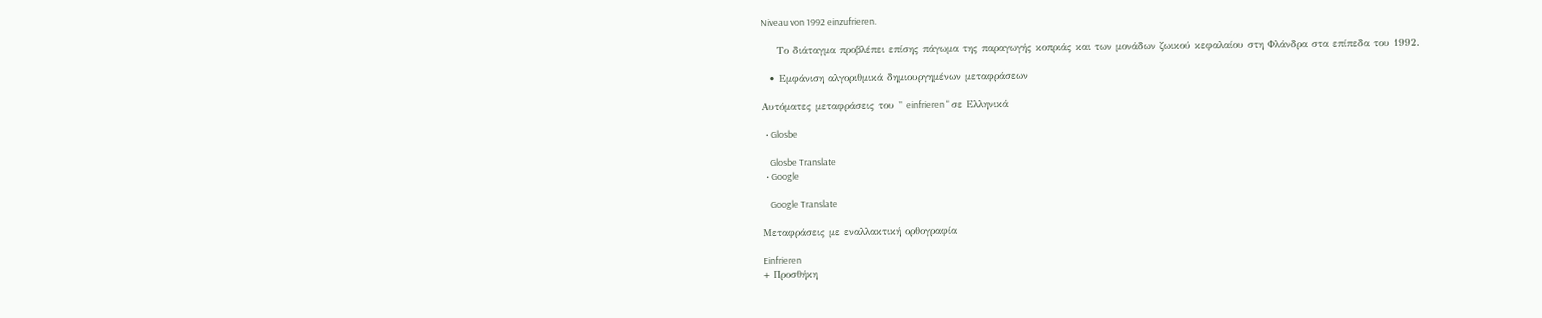Niveau von 1992 einzufrieren.

    Το διάταγμα προβλέπει επίσης πάγωμα της παραγωγής κοπριάς και των μονάδων ζωικού κεφαλαίου στη Φλάνδρα στα επίπεδα του 1992.

  • Εμφάνιση αλγοριθμικά δημιουργημένων μεταφράσεων

Αυτόματες μεταφράσεις του " einfrieren " σε Ελληνικά

  • Glosbe

    Glosbe Translate
  • Google

    Google Translate

Μεταφράσεις με εναλλακτική ορθογραφία

Einfrieren
+ Προσθήκη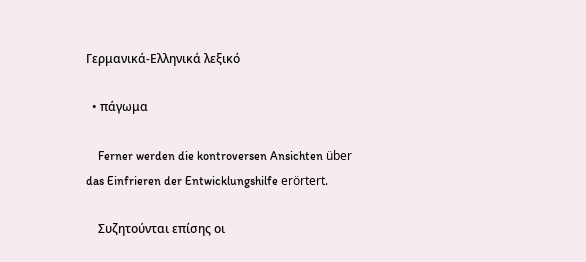Γερμανικά-Ελληνικά λεξικό

  • πάγωμα

    Ferner werden die kontroversen Ansichten über das Einfrieren der Entwicklungshilfe erörtert.

    Συζητούνται επίσης οι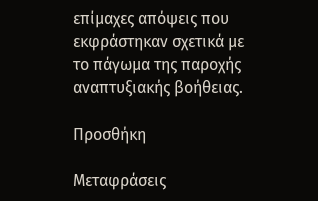επίμαχες απόψεις που εκφράστηκαν σχετικά με το πάγωμα της παροχής αναπτυξιακής βοήθειας.

Προσθήκη

Μεταφράσεις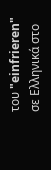του "einfrieren" σε Ελληνικά στο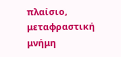πλαίσιο, μεταφραστική μνήμη